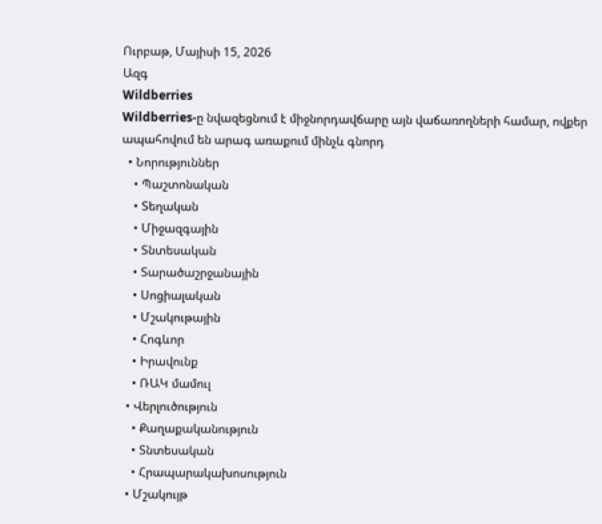Ուրբաթ, Մայիսի 15, 2026
Ազգ
Wildberries
Wildberries-ը նվազեցնում է միջնորդավճարը այն վաճառողների համար, ովքեր ապահովում են արագ առաքում մինչև գնորդ
  • Նորություններ
    • Պաշտոնական
    • Տեղական
    • Միջազգային
    • Տնտեսական
    • Տարածաշրջանային
    • Սոցիալական
    • Մշակութային
    • Հոգևոր
    • Իրավունք
    • ՌԱԿ մամուլ
  • Վերլուծություն
    • Քաղաքականություն
    • Տնտեսական
    • Հրապարակախոսություն
  • Մշակույթ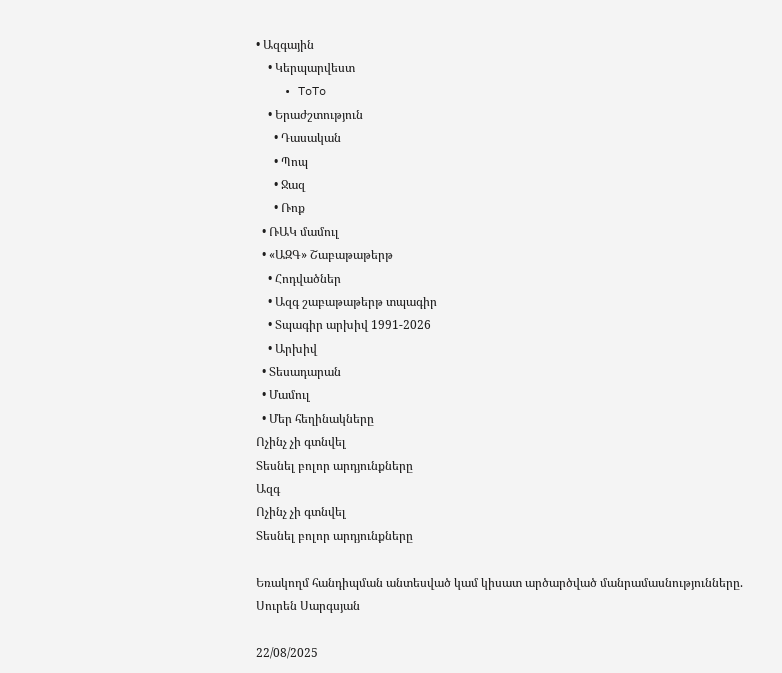• Ազգային
    • Կերպարվեստ
    • ToTo
    • Երաժշտություն
      • Դասական
      • Պոպ
      • Ջազ
      • Ռոք
  • ՌԱԿ մամուլ
  • «ԱԶԳ» Շաբաթաթերթ
    • Հոդվածներ
    • Ազգ շաբաթաթերթ տպագիր
    • Տպագիր արխիվ 1991-2026
    • Արխիվ
  • Տեսադարան
  • Մամուլ
  • Մեր հեղինակները
Ոչինչ չի գտնվել
Տեսնել բոլոր արդյունքները
Ազգ
Ոչինչ չի գտնվել
Տեսնել բոլոր արդյունքները

Եռակողմ հանդիպման անտեսված կամ կիսատ արծարծված մանրամասնությունները. Սուրեն Սարգսյան

22/08/2025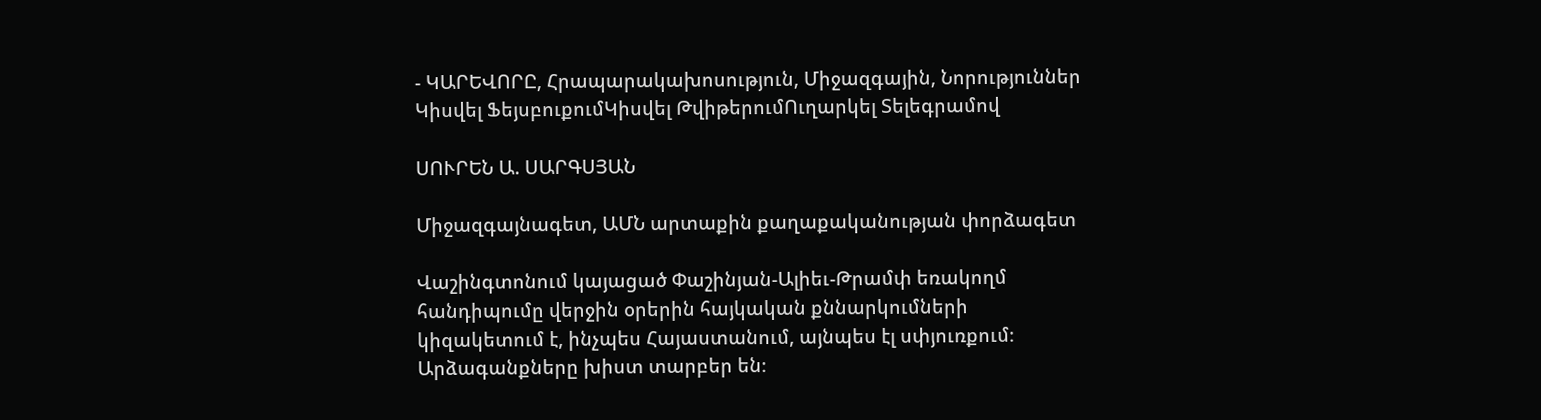- ԿԱՐԵՎՈՐԸ, Հրապարակախոսություն, Միջազգային, Նորություններ
Կիսվել ՖեյսբուքումԿիսվել ԹվիթերումՈւղարկել Տելեգրամով

ՍՈՒՐԵՆ Ա. ՍԱՐԳՍՅԱՆ

Միջազգայնագետ, ԱՄՆ արտաքին քաղաքականության փորձագետ

Վաշինգտոնում կայացած Փաշինյան-Ալիեւ-Թրամփ եռակողմ հանդիպումը վերջին օրերին հայկական քննարկումների կիզակետում է, ինչպես Հայաստանում, այնպես էլ սփյուռքում։ Արձագանքները խիստ տարբեր են։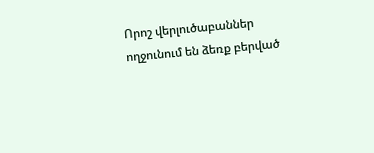Որոշ վերլուծաբաններ ողջունում են ձեռք բերված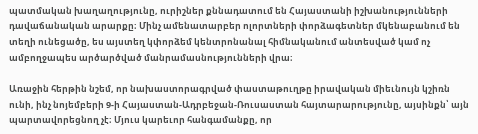պատմական խաղաղությունը, ուրիշներ քննադատում են Հայաստանի իշխանությունների դավաճանական արարքը։ Մինչ ամենատարբեր ոլորտների փորձագետներ մկենաբանում են տեղի ունեցածը, ես այստեղ կփորձեմ կենտրոնանալ հիմնականում անտեսված կամ ոչ ամբողջապես արծարծված մանրամասնությունների վրա։

Առաջին հերթին նշեմ, որ նախաստորագրված փաստաթուղթը իրավական միեւնույն կշիռն ունի, ինչ նոյեմբերի 9-ի Հայաստան-Ադրբեջան-Ռուսաստան հայտարարությունը, այսինքն՝ այն պարտավորեցնող չէ։ Մյուս կարեւոր հանգամանքը, որ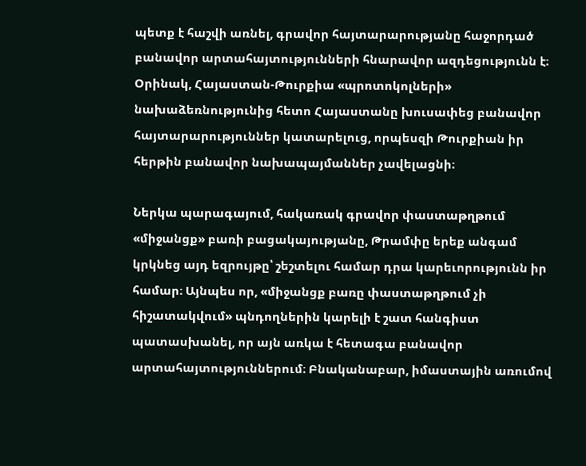պետք է հաշվի առնել, գրավոր հայտարարությանը հաջորդած բանավոր արտահայտությունների հնարավոր ազդեցությունն է։ Օրինակ, Հայաստան-Թուրքիա «պրոտոկոլների» նախաձեռնությունից հետո Հայաստանը խուսափեց բանավոր հայտարարություններ կատարելուց, որպեսզի Թուրքիան իր հերթին բանավոր նախապայմաններ չավելացնի։

Ներկա պարագայում, հակառակ գրավոր փաստաթղթում «միջանցք» բառի բացակայությանը, Թրամփը երեք անգամ կրկնեց այդ եզրույթը՝ շեշտելու համար դրա կարեւորությունն իր համար։ Այնպես որ, «միջանցք բառը փաստաթղթում չի հիշատակվում» պնդողներին կարելի է շատ հանգիստ պատասխանել, որ այն առկա է հետագա բանավոր արտահայտություններում։ Բնականաբար, իմաստային առումով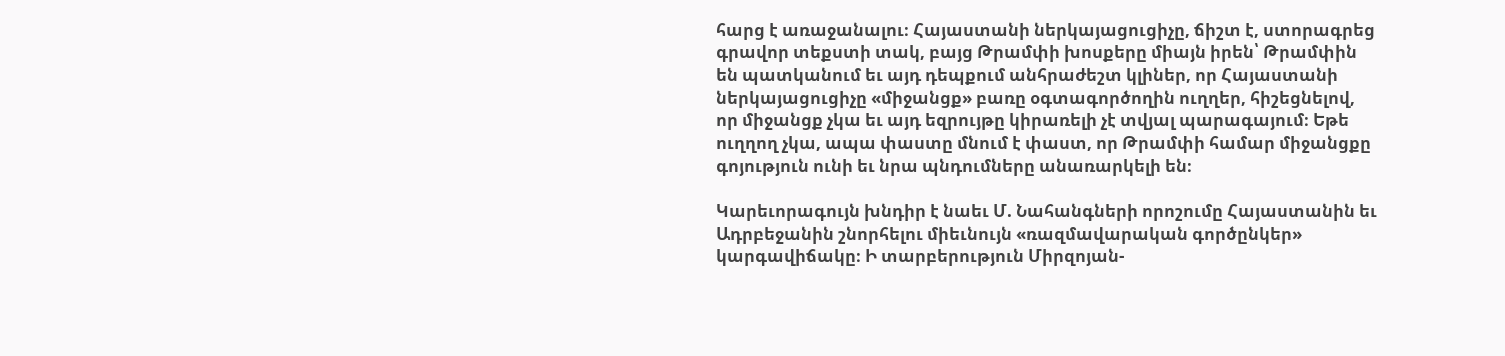հարց է առաջանալու։ Հայաստանի ներկայացուցիչը, ճիշտ է, ստորագրեց գրավոր տեքստի տակ, բայց Թրամփի խոսքերը միայն իրեն՝ Թրամփին են պատկանում եւ այդ դեպքում անհրաժեշտ կլիներ, որ Հայաստանի ներկայացուցիչը «միջանցք» բառը օգտագործողին ուղղեր, հիշեցնելով, որ միջանցք չկա եւ այդ եզրույթը կիրառելի չէ տվյալ պարագայում։ Եթե ուղղող չկա, ապա փաստը մնում է փաստ, որ Թրամփի համար միջանցքը գոյություն ունի եւ նրա պնդումները անառարկելի են։

Կարեւորագույն խնդիր է նաեւ Մ. Նահանգների որոշումը Հայաստանին եւ Ադրբեջանին շնորհելու միեւնույն «ռազմավարական գործընկեր» կարգավիճակը։ Ի տարբերություն Միրզոյան-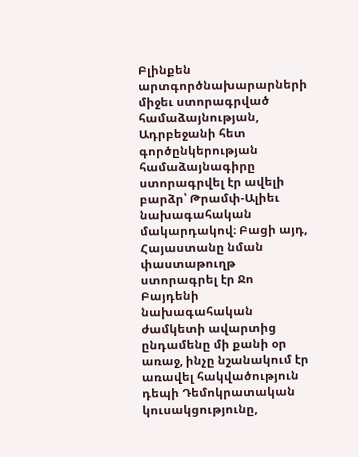Բլինքեն արտգործնախարարների միջեւ ստորագրված համաձայնության, Ադրբեջանի հետ գործընկերության համաձայնագիրը ստորագրվել էր ավելի բարձր՝ Թրամփ-Ալիեւ նախագահական մակարդակով։ Բացի այդ, Հայաստանը նման փաստաթուղթ ստորագրել էր Ջո Բայդենի նախագահական ժամկետի ավարտից ընդամենը մի քանի օր առաջ, ինչը նշանակում էր առավել հակվածություն դեպի Դեմոկրատական կուսակցությունը,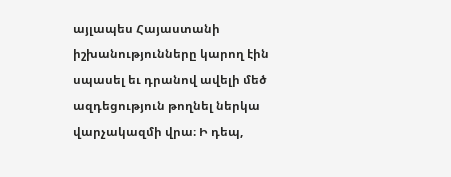այլապես Հայաստանի իշխանությունները կարող էին սպասել եւ դրանով ավելի մեծ ազդեցություն թողնել ներկա վարչակազմի վրա։ Ի դեպ,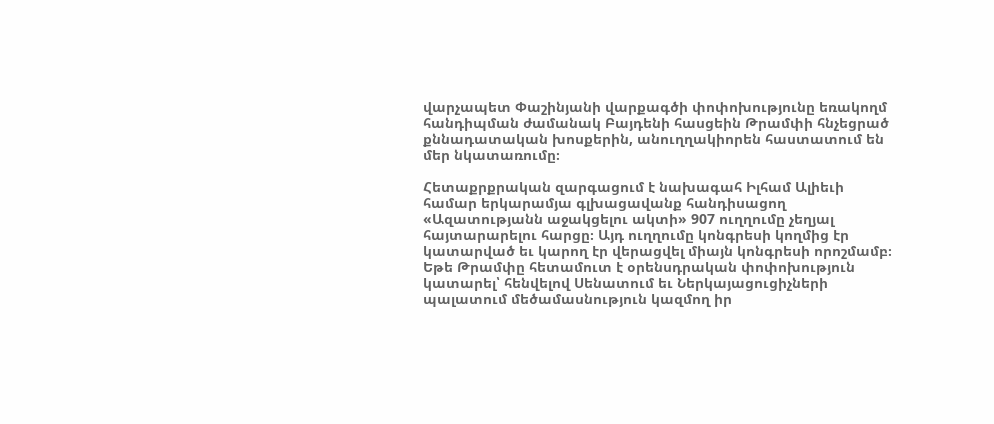վարչապետ Փաշինյանի վարքագծի փոփոխությունը եռակողմ հանդիպման ժամանակ Բայդենի հասցեին Թրամփի հնչեցրած քննադատական խոսքերին, անուղղակիորեն հաստատում են մեր նկատառումը։

Հետաքրքրական զարգացում է նախագահ Իլհամ Ալիեւի համար երկարամյա գլխացավանք հանդիսացող «Ազատությանն աջակցելու ակտի» 907 ուղղումը չեղյալ հայտարարելու հարցը։ Այդ ուղղումը կոնգրեսի կողմից էր կատարված եւ կարող էր վերացվել միայն կոնգրեսի որոշմամբ։ Եթե Թրամփը հետամուտ է օրենսդրական փոփոխություն կատարել՝ հենվելով Սենատում եւ Ներկայացուցիչների պալատում մեծամասնություն կազմող իր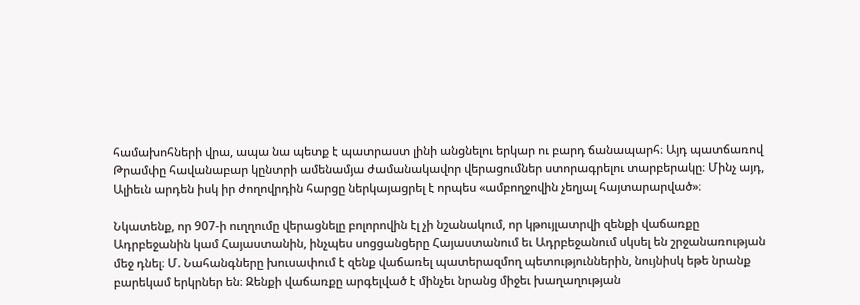համախոհների վրա, ապա նա պետք է պատրաստ լինի անցնելու երկար ու բարդ ճանապարհ։ Այդ պատճառով Թրամփը հավանաբար կընտրի ամենամյա ժամանակավոր վերացումներ ստորագրելու տարբերակը։ Մինչ այդ, Ալիեւն արդեն իսկ իր ժողովրդին հարցը ներկայացրել է որպես «ամբողջովին չեղյալ հայտարարված»։

Նկատենք, որ 907-ի ուղղումը վերացնելը բոլորովին էլ չի նշանակում, որ կթույլատրվի զենքի վաճառքը Ադրբեջանին կամ Հայաստանին, ինչպես սոցցանցերը Հայաստանում եւ Ադրբեջանում սկսել են շրջանառության մեջ դնել։ Մ. Նահանգները խուսափում է զենք վաճառել պատերազմող պետություններին, նույնիսկ եթե նրանք բարեկամ երկրներ են։ Զենքի վաճառքը արգելված է մինչեւ նրանց միջեւ խաղաղության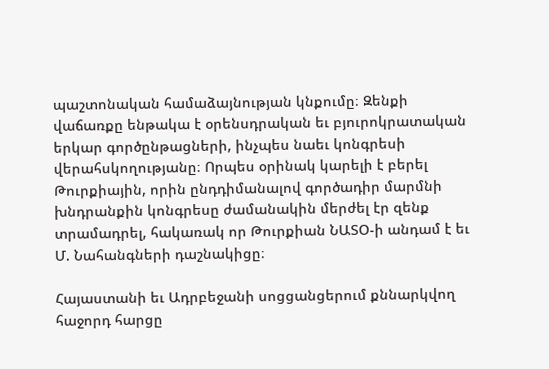պաշտոնական համաձայնության կնքումը։ Զենքի վաճառքը ենթակա է օրենսդրական եւ բյուրոկրատական երկար գործընթացների, ինչպես նաեւ կոնգրեսի վերահսկողությանը։ Որպես օրինակ կարելի է բերել Թուրքիային, որին ընդդիմանալով գործադիր մարմնի խնդրանքին կոնգրեսը ժամանակին մերժել էր զենք տրամադրել, հակառակ որ Թուրքիան ՆԱՏՕ-ի անդամ է եւ Մ. Նահանգների դաշնակիցը։

Հայաստանի եւ Ադրբեջանի սոցցանցերում քննարկվող հաջորդ հարցը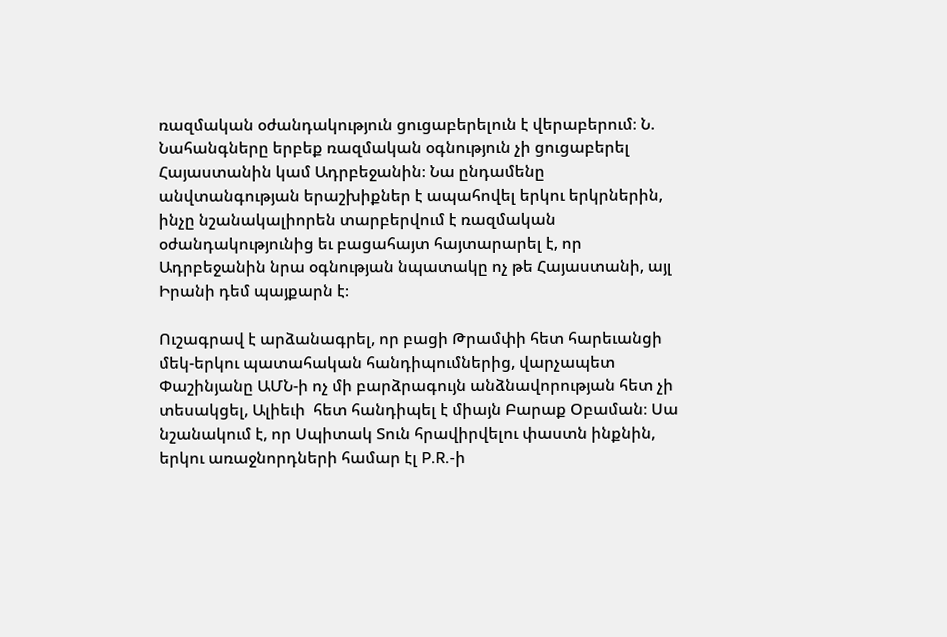ռազմական օժանդակություն ցուցաբերելուն է վերաբերում։ Ն. Նահանգները երբեք ռազմական օգնություն չի ցուցաբերել Հայաստանին կամ Ադրբեջանին։ Նա ընդամենը անվտանգության երաշխիքներ է ապահովել երկու երկրներին, ինչը նշանակալիորեն տարբերվում է ռազմական օժանդակությունից եւ բացահայտ հայտարարել է, որ Ադրբեջանին նրա օգնության նպատակը ոչ թե Հայաստանի, այլ Իրանի դեմ պայքարն է։

Ուշագրավ է արձանագրել, որ բացի Թրամփի հետ հարեւանցի մեկ-երկու պատահական հանդիպումներից, վարչապետ Փաշինյանը ԱՄՆ-ի ոչ մի բարձրագույն անձնավորության հետ չի տեսակցել, Ալիեւի  հետ հանդիպել է միայն Բարաք Օբաման։ Սա նշանակում է, որ Սպիտակ Տուն հրավիրվելու փաստն ինքնին, երկու առաջնորդների համար էլ P.R.-ի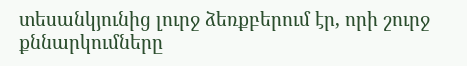տեսանկյունից լուրջ ձեռքբերում էր, որի շուրջ քննարկումները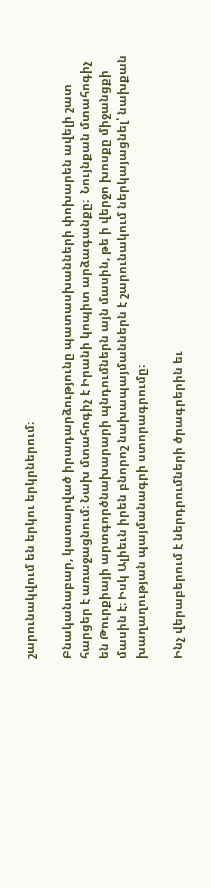շարունակվում են երկու երկրներում։

Բնականաբար, կատարված իրադարձությունը պատասխանների փոխարեն ավելի շատ հարցեր է առաջացնում։ Նախ մտահոգիչ է Իրանի կոպիտ արձագանքը։  Նույնքան մտահոգիչ են Թուրքիայի արտգործնախարարի պնդումներն այն մասին, թե ի վերջո խոսքը միջանցքի մասին է։ Իսկ Ալիեւն իրեն բնորոշ նախապայմաններն է շարունակում ներկայացնել՝ նախքան խաղաղության պայմանագրի ստորագրումը։

Ինչ վերաբերում է ներդրումների ծրագրերին եւ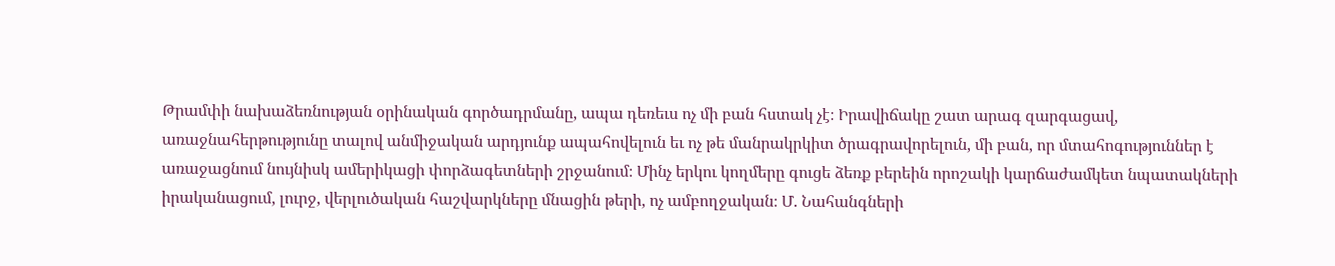Թրամփի նախաձեռնության օրինական գործադրմանը, ապա դեռեւս ոչ մի բան հստակ չէ։ Իրավիճակը շատ արագ զարգացավ, առաջնահերթությունը տալով անմիջական արդյունք ապահովելուն եւ ոչ թե մանրակրկիտ ծրագրավորելուն, մի բան, որ մտահոգություններ է առաջացնում նույնիսկ ամերիկացի փորձագետների շրջանում։ Մինչ երկու կողմերը գուցե ձեռք բերեին որոշակի կարճաժամկետ նպատակների իրականացում, լուրջ, վերլուծական հաշվարկները մնացին թերի, ոչ ամբողջական։ Մ. Նահանգների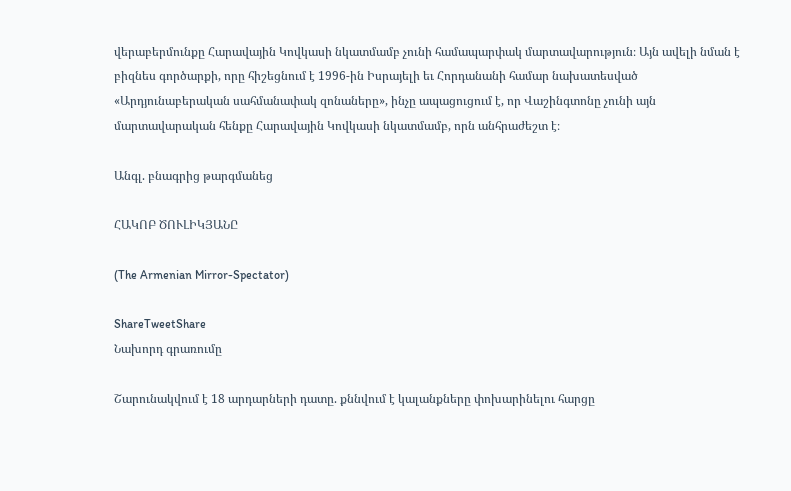վերաբերմունքը Հարավային Կովկասի նկատմամբ չունի համապարփակ մարտավարություն։ Այն ավելի նման է բիզնես գործարքի, որը հիշեցնում է 1996-ին Իսրայելի եւ Հորդանանի համար նախատեսված «Արդյունաբերական սահմանափակ զոնաները», ինչը ապացուցում է, որ Վաշինգտոնը չունի այն մարտավարական հենքը Հարավային Կովկասի նկատմամբ, որն անհրաժեշտ է։

Անգլ. բնագրից թարգմանեց

ՀԱԿՈԲ ԾՈՒԼԻԿՅԱՆԸ

(The Armenian Mirror-Spectator)

ShareTweetShare
Նախորդ գրառումը

Շարունակվում է 18 արդարների դատը. քննվում է կալանքները փոխարինելու հարցը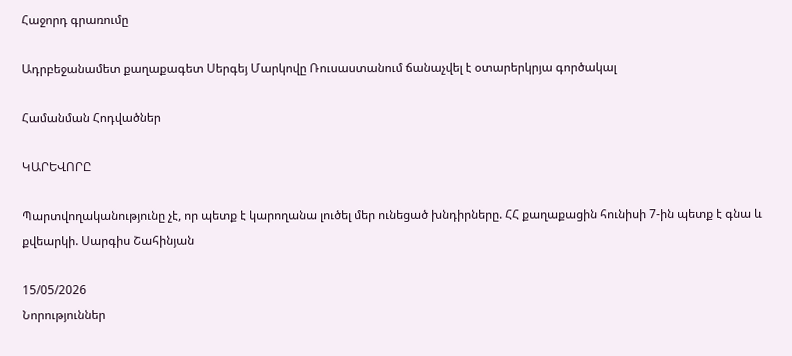Հաջորդ գրառումը

Ադրբեջանամետ քաղաքագետ Սերգեյ Մարկովը Ռուսաստանում ճանաչվել է օտարերկրյա գործակալ

Համանման Հոդվածներ

ԿԱՐԵՎՈՐԸ

Պարտվողականությունը չէ, որ պետք է կարողանա լուծել մեր ունեցած խնդիրները. ՀՀ քաղաքացին հունիսի 7-ին պետք է գնա և քվեարկի. Սարգիս Շահինյան

15/05/2026
Նորություններ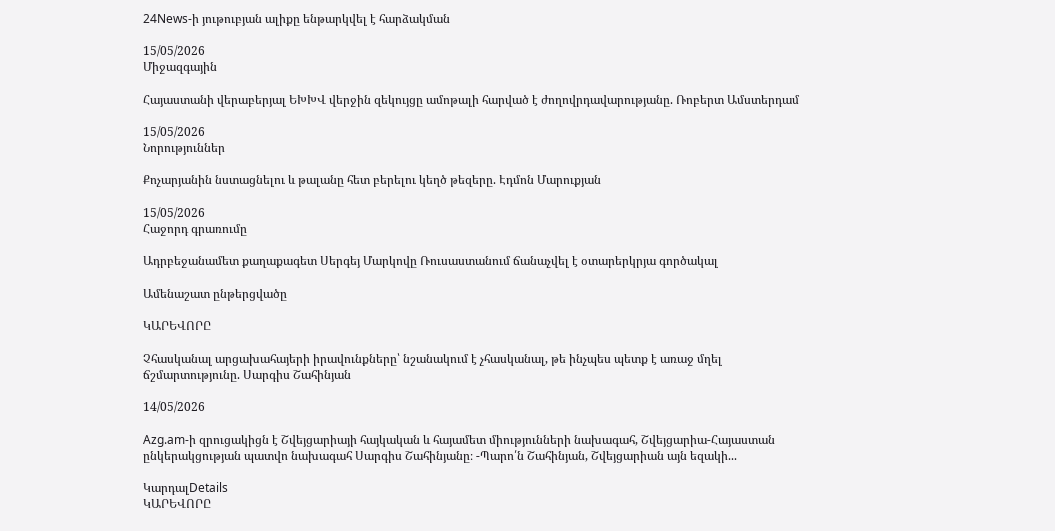24News-ի յութուբյան ալիքը ենթարկվել է հարձակման

15/05/2026
Միջազգային

Հայաստանի վերաբերյալ ԵԽԽՎ վերջին զեկույցը ամոթալի հարված է ժողովրդավարությանը. Ռոբերտ Ամստերդամ

15/05/2026
Նորություններ

Քոչարյանին նստացնելու և թալանը հետ բերելու կեղծ թեզերը. Էդմոն Մարուքյան

15/05/2026
Հաջորդ գրառումը

Ադրբեջանամետ քաղաքագետ Սերգեյ Մարկովը Ռուսաստանում ճանաչվել է օտարերկրյա գործակալ

Ամենաշատ ընթերցվածը

ԿԱՐԵՎՈՐԸ

Չհասկանալ արցախահայերի իրավունքները՝ նշանակում է չհասկանալ, թե ինչպես պետք է առաջ մղել ճշմարտությունը. Սարգիս Շահինյան

14/05/2026

Azg.am-ի զրուցակիցն է Շվեյցարիայի հայկական և հայամետ միությունների նախագահ, Շվեյցարիա-Հայաստան ընկերակցության պատվո նախագահ Սարգիս Շահինյանը։ -Պարո՛ն Շահինյան, Շվեյցարիան այն եզակի...

ԿարդալDetails
ԿԱՐԵՎՈՐԸ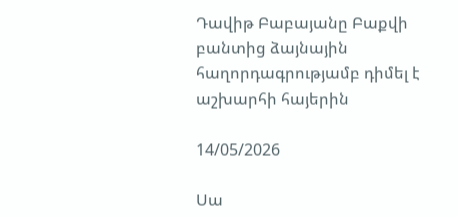Դավիթ Բաբայանը Բաքվի բանտից ձայնային հաղորդագրությամբ դիմել է աշխարհի հայերին

14/05/2026

Սա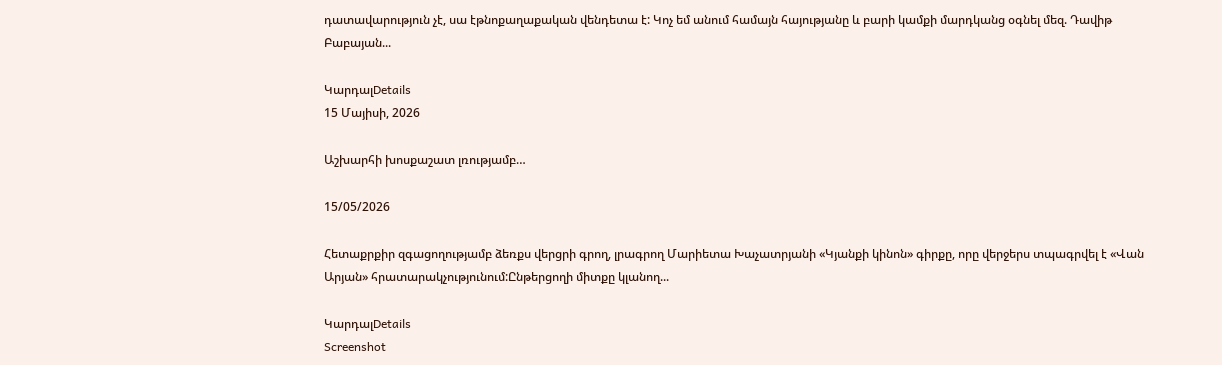դատավարություն չէ, սա էթնոքաղաքական վենդետա է: Կոչ եմ անում համայն հայությանը և բարի կամքի մարդկանց օգնել մեզ. Դավիթ Բաբայան...

ԿարդալDetails
15 Մայիսի, 2026

Աշխարհի խոսքաշատ լռությամբ…

15/05/2026

Հետաքրքիր զգացողությամբ ձեռքս վերցրի գրող, լրագրող Մարիետա Խաչատրյանի «Կյանքի կինոն» գիրքը, որը վերջերս տպագրվել է «Վան Արյան» հրատարակչությունում:Ընթերցողի միտքը կլանող...

ԿարդալDetails
Screenshot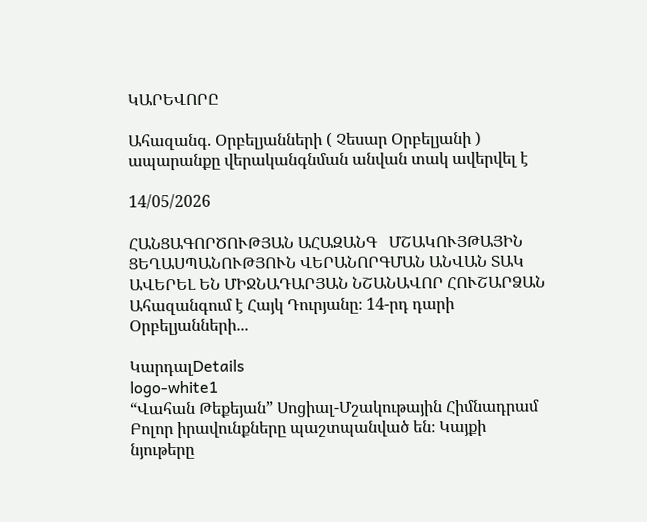ԿԱՐԵՎՈՐԸ

Ահազանգ. Օրբելյանների ( Չեսար Օրբելյանի ) ապարանքը վերականգնման անվան տակ ավերվել է

14/05/2026

ՀԱՆՑԱԳՈՐԾՈՒԹՅԱՆ ԱՀԱԶԱՆԳ   ՄՇԱԿՈՒՅԹԱՅԻՆ ՑԵՂԱՍՊԱՆՈՒԹՅՈՒՆ ՎԵՐԱՆՈՐԳՄԱՆ ԱՆՎԱՆ ՏԱԿ ԱՎԵՐԵԼ ԵՆ ՄԻՋՆԱԴԱՐՅԱՆ ՆՇԱՆԱՎՈՐ ՀՈՒՇԱՐՁԱՆ Ահազանգում է Հայկ Դուրյանը։ 14-րդ դարի Օրբելյանների...

ԿարդալDetails
logo-white1
“Վահան Թեքեյան” Սոցիալ-Մշակութային Հիմնադրամ
Բոլոր իրավունքները պաշտպանված են։ Կայքի նյութերը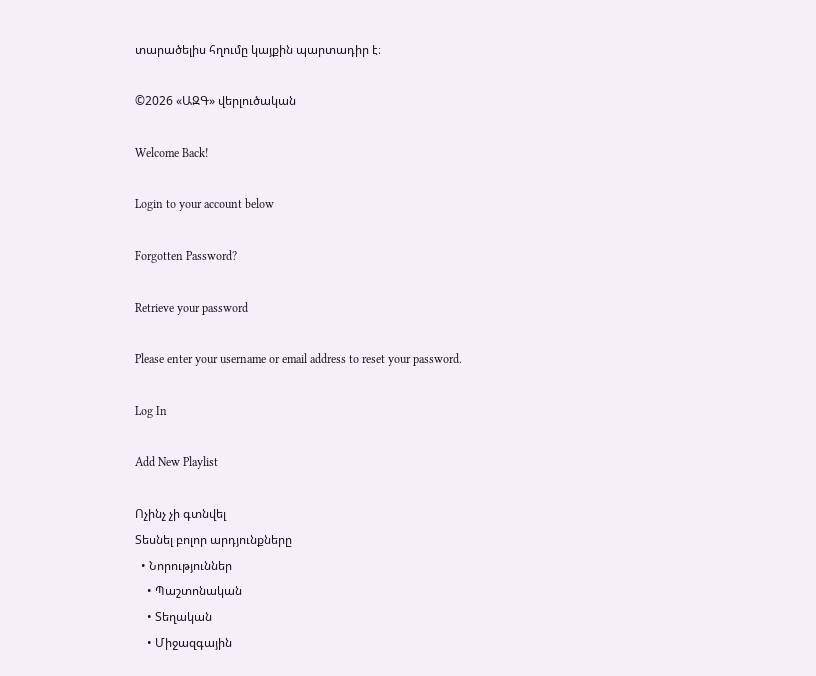տարածելիս հղումը կայքին պարտադիր է։

©2026 «ԱԶԳ» վերլուծական

Welcome Back!

Login to your account below

Forgotten Password?

Retrieve your password

Please enter your username or email address to reset your password.

Log In

Add New Playlist

Ոչինչ չի գտնվել
Տեսնել բոլոր արդյունքները
  • Նորություններ
    • Պաշտոնական
    • Տեղական
    • Միջազգային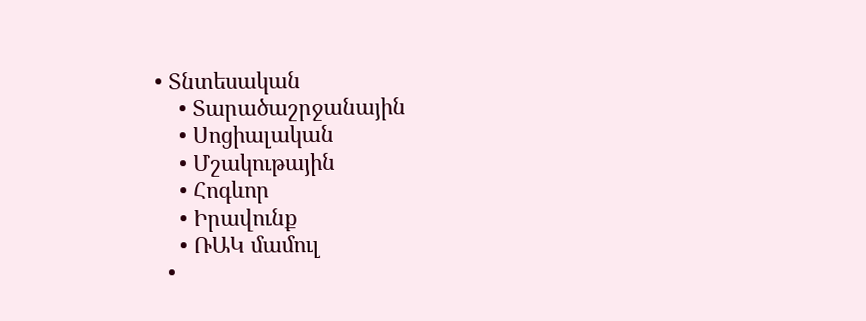• Տնտեսական
    • Տարածաշրջանային
    • Սոցիալական
    • Մշակութային
    • Հոգևոր
    • Իրավունք
    • ՌԱԿ մամուլ
  •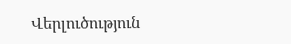Վերլուծություն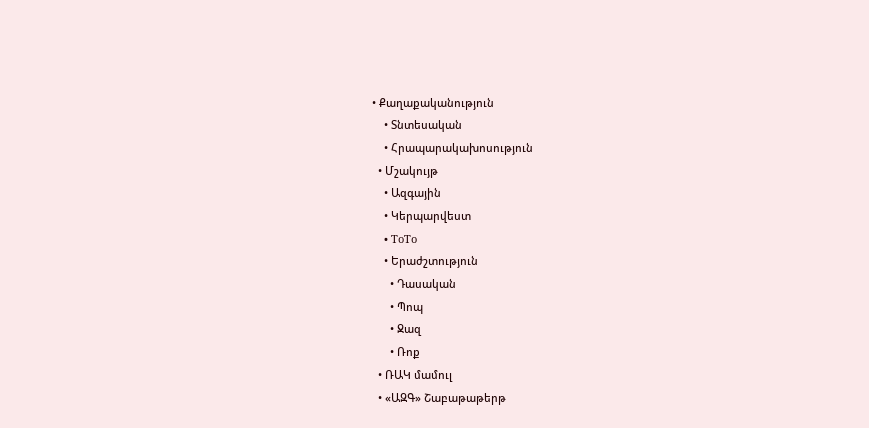• Քաղաքականություն
    • Տնտեսական
    • Հրապարակախոսություն
  • Մշակույթ
    • Ազգային
    • Կերպարվեստ
    • ToTo
    • Երաժշտություն
      • Դասական
      • Պոպ
      • Ջազ
      • Ռոք
  • ՌԱԿ մամուլ
  • «ԱԶԳ» Շաբաթաթերթ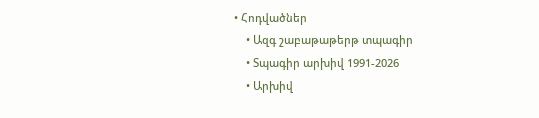• Հոդվածներ
    • Ազգ շաբաթաթերթ տպագիր
    • Տպագիր արխիվ 1991-2026
    • Արխիվ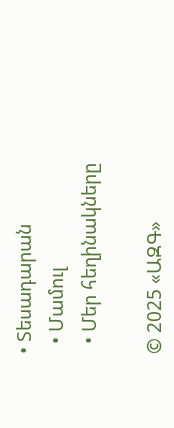• Տեսադարան
  • Մամուլ
  • Մեր հեղինակները

© 2025 «ԱԶԳ»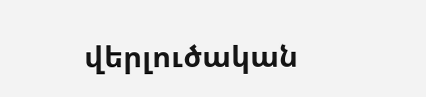վերլուծական